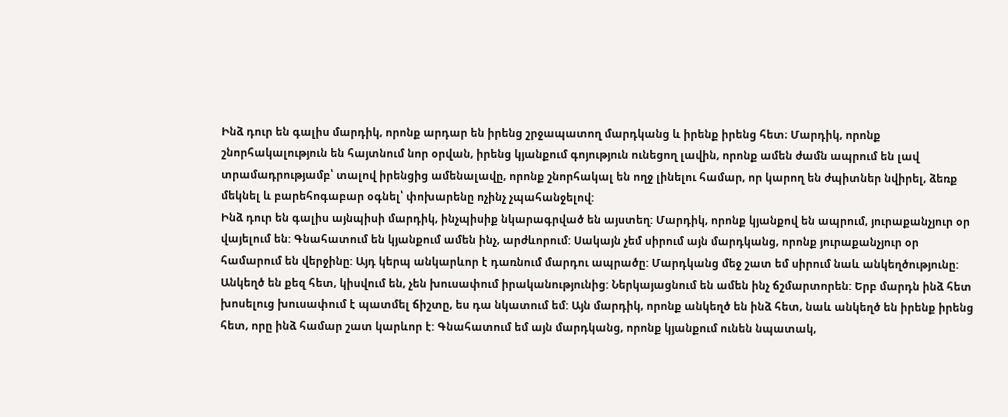Ինձ դուր են գալիս մարդիկ, որոնք արդար են իրենց շրջապատող մարդկանց և իրենք իրենց հետ։ Մարդիկ, որոնք շնորհակալություն են հայտնում նոր օրվան, իրենց կյանքում գոյություն ունեցող լավին, որոնք ամեն ժամն ապրում են լավ տրամադրությամբ՝ տալով իրենցից ամենալավը, որոնք շնորհակալ են ողջ լինելու համար, որ կարող են ժպիտներ նվիրել, ձեռք մեկնել և բարեհոգաբար օգնել՝ փոխարենը ոչինչ չպահանջելով:
Ինձ դուր են գալիս այնպիսի մարդիկ, ինչպիսիք նկարագրված են այստեղ: Մարդիկ, որոնք կյանքով են ապրում, յուրաքանչյուր օր վայելում են: Գնահատում են կյանքում ամեն ինչ, արժևորում: Սակայն չեմ սիրում այն մարդկանց, որոնք յուրաքանչյուր օր համարում են վերջինը: Այդ կերպ անկարևոր է դառնում մարդու ապրածը: Մարդկանց մեջ շատ եմ սիրում նաև անկեղծությունը: Անկեղծ են քեզ հետ, կիսվում են, չեն խուսափում իրականությունից: Ներկայացնում են ամեն ինչ ճշմարտորեն: Երբ մարդն ինձ հետ խոսելուց խուսափում է պատմել ճիշտը, ես դա նկատում եմ: Այն մարդիկ, որոնք անկեղծ են ինձ հետ, նաև անկեղծ են իրենք իրենց հետ, որը ինձ համար շատ կարևոր է: Գնահատում եմ այն մարդկանց, որոնք կյանքում ունեն նպատակ,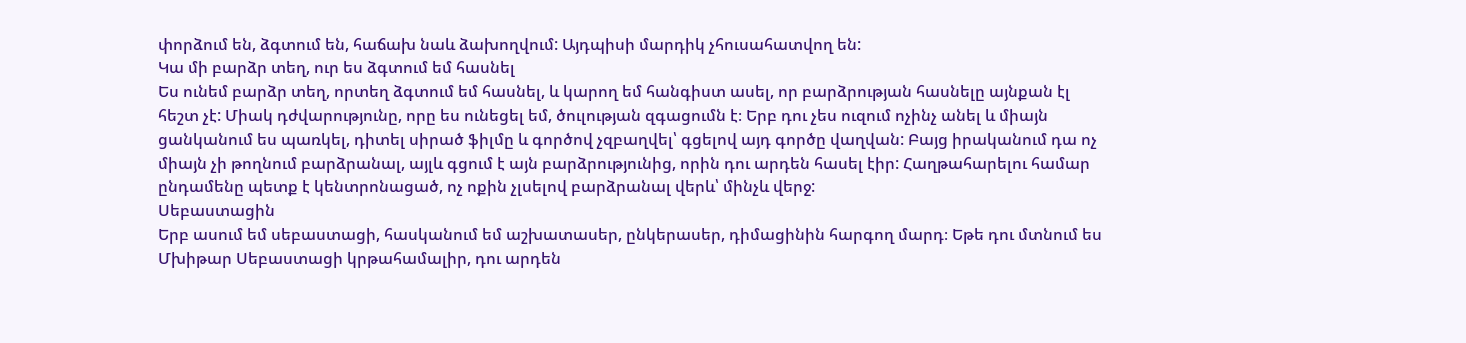փորձում են, ձգտում են, հաճախ նաև ձախողվում: Այդպիսի մարդիկ չհուսահատվող են:
Կա մի բարձր տեղ, ուր ես ձգտում եմ հասնել
Ես ունեմ բարձր տեղ, որտեղ ձգտում եմ հասնել, և կարող եմ հանգիստ ասել, որ բարձրության հասնելը այնքան էլ հեշտ չէ: Միակ դժվարությունը, որը ես ունեցել եմ, ծուլության զգացումն է։ Երբ դու չես ուզում ոչինչ անել և միայն ցանկանում ես պառկել, դիտել սիրած ֆիլմը և գործով չզբաղվել՝ գցելով այդ գործը վաղվան: Բայց իրականում դա ոչ միայն չի թողնում բարձրանալ, այլև գցում է այն բարձրությունից, որին դու արդեն հասել էիր: Հաղթահարելու համար ընդամենը պետք է կենտրոնացած, ոչ ոքին չլսելով բարձրանալ վերև՝ մինչև վերջ:
Սեբաստացին
Երբ ասում եմ սեբաստացի, հասկանում եմ աշխատասեր, ընկերասեր, դիմացինին հարգող մարդ։ Եթե դու մտնում ես Մխիթար Սեբաստացի կրթահամալիր, դու արդեն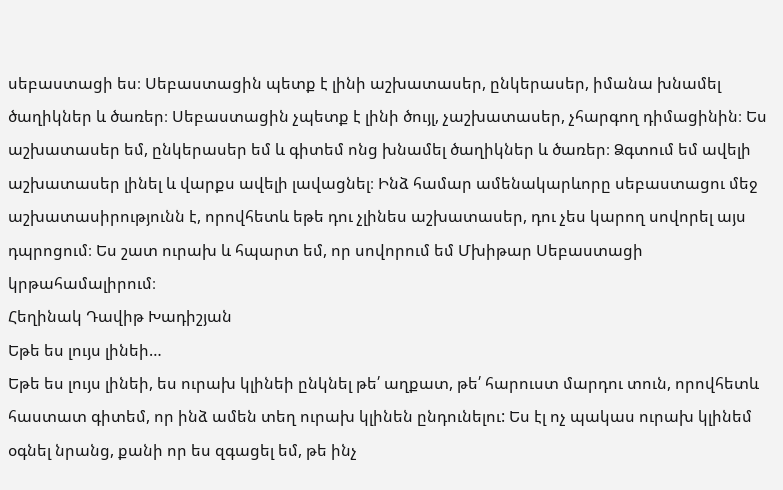սեբաստացի ես։ Սեբաստացին պետք է լինի աշխատասեր, ընկերասեր, իմանա խնամել ծաղիկներ և ծառեր։ Սեբաստացին չպետք է լինի ծույլ, չաշխատասեր, չհարգող դիմացինին։ Ես աշխատասեր եմ, ընկերասեր եմ և գիտեմ ոնց խնամել ծաղիկներ և ծառեր։ Ձգտում եմ ավելի աշխատասեր լինել և վարքս ավելի լավացնել։ Ինձ համար ամենակարևորը սեբաստացու մեջ աշխատասիրությունն է, որովհետև եթե դու չլինես աշխատասեր, դու չես կարող սովորել այս դպրոցում։ Ես շատ ուրախ և հպարտ եմ, որ սովորում եմ Մխիթար Սեբաստացի կրթահամալիրում։
Հեղինակ Դավիթ Խադիշյան
Եթե ես լույս լինեի…
Եթե ես լույս լինեի, ես ուրախ կլինեի ընկնել թե՛ աղքատ, թե՛ հարուստ մարդու տուն, որովհետև հաստատ գիտեմ, որ ինձ ամեն տեղ ուրախ կլինեն ընդունելու: Ես էլ ոչ պակաս ուրախ կլինեմ օգնել նրանց, քանի որ ես զգացել եմ, թե ինչ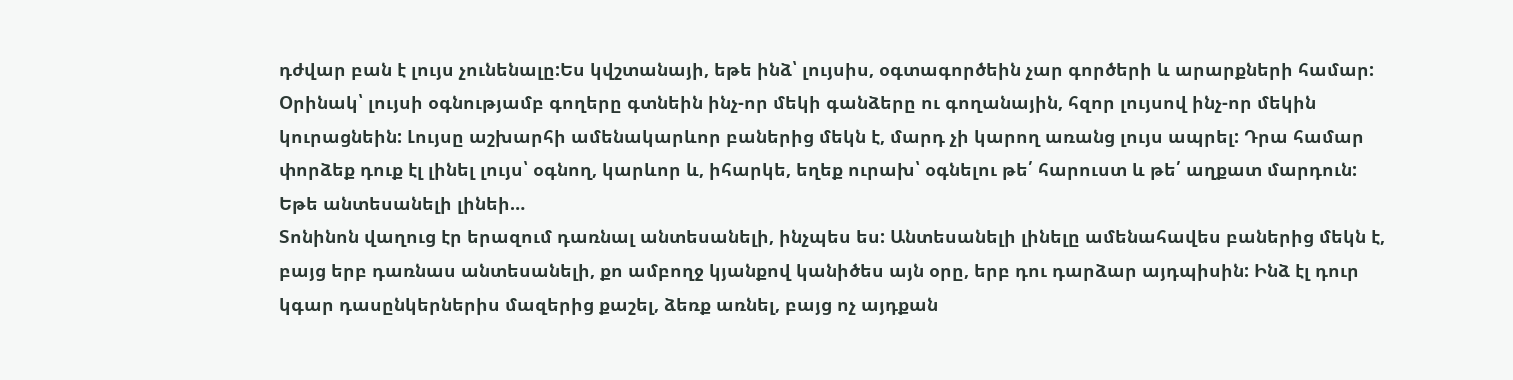դժվար բան է լույս չունենալը:Ես կվշտանայի, եթե ինձ՝ լույսիս, օգտագործեին չար գործերի և արարքների համար: Օրինակ՝ լույսի օգնությամբ գողերը գտնեին ինչ-որ մեկի գանձերը ու գողանային, հզոր լույսով ինչ-որ մեկին կուրացնեին: Լույսը աշխարհի ամենակարևոր բաներից մեկն է, մարդ չի կարող առանց լույս ապրել: Դրա համար փորձեք դուք էլ լինել լույս՝ օգնող, կարևոր և, իհարկե, եղեք ուրախ՝ օգնելու թե՛ հարուստ և թե՛ աղքատ մարդուն:
Եթե անտեսանելի լինեի…
Տոնինոն վաղուց էր երազում դառնալ անտեսանելի, ինչպես ես: Անտեսանելի լինելը ամենահավես բաներից մեկն է, բայց երբ դառնաս անտեսանելի, քո ամբողջ կյանքով կանիծես այն օրը, երբ դու դարձար այդպիսին: Ինձ էլ դուր կգար դասընկերներիս մազերից քաշել, ձեռք առնել, բայց ոչ այդքան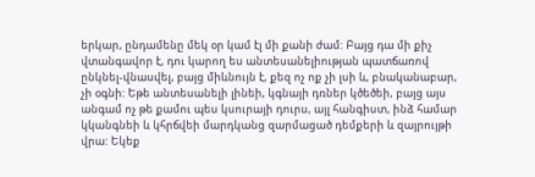երկար, ընդամենը մեկ օր կամ էլ մի քանի ժամ: Բայց դա մի քիչ վտանգավոր է, դու կարող ես անտեսանելիության պատճառով ընկնել-վնասվել, բայց միևնույն է, քեզ ոչ ոք չի լսի և, բնականաբար, չի օգնի: Եթե անտեսանելի լինեի, կգնայի դռներ կծեծեի, բայց այս անգամ ոչ թե քամու պես կսուրայի դուրս, այլ հանգիստ, ինձ համար կկանգնեի և կհրճվեի մարդկանց զարմացած դեմքերի և զայրույթի վրա: Եկեք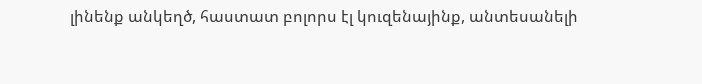լինենք անկեղծ, հաստատ բոլորս էլ կուզենայինք, անտեսանելի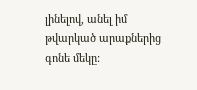լինելով, անել իմ թվարկած արաքներից գոնե մեկը: